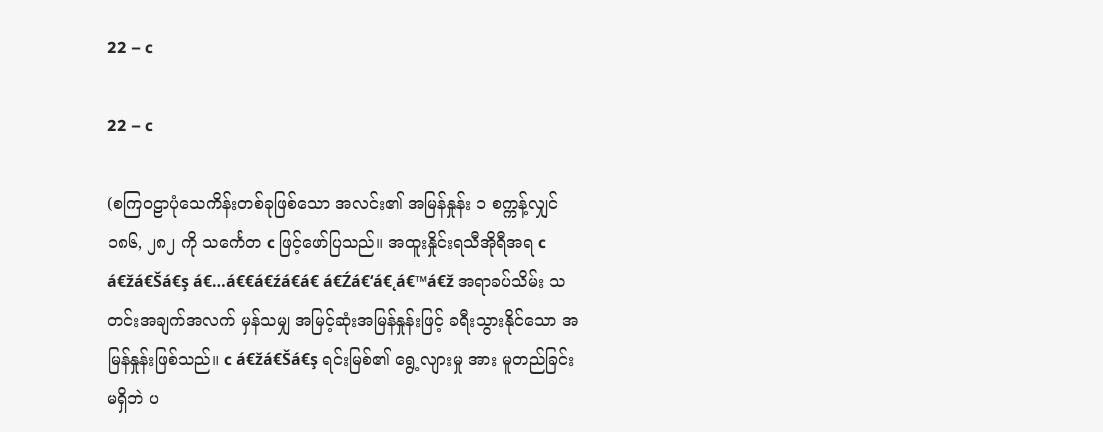22 – c

22 – c

(စကြဝဠာပုံသေကိန်းတစ်ခုဖြစ်သော အလင်း၏ အမြန်နှုန်း ၁ စက္ကန့်လျှင် ၁၈၆, ၂၈၂ ကို သင်္ကေတ c ဖြင့်ဖော်ပြသည်။ အထူးနှိုင်းရသီအိုရီအရ c á€žá€Šá€ş á€…á€€á€źá€á€ á€Źá€‘á€˛á€™á€ž အရာခပ်သိမ်း သတင်းအချက်အလက် မှန်သမျှ အမြင့်ဆုံးအမြန်နှုန်းဖြင့် ခရီးသွားနိုင်သော အမြန်နှုန်းဖြစ်သည်။ c á€žá€Šá€ş ရင်းမြစ်၏ ရွေ့လျားမှု အား မူတည်ခြင်းမရှိဘဲ ပ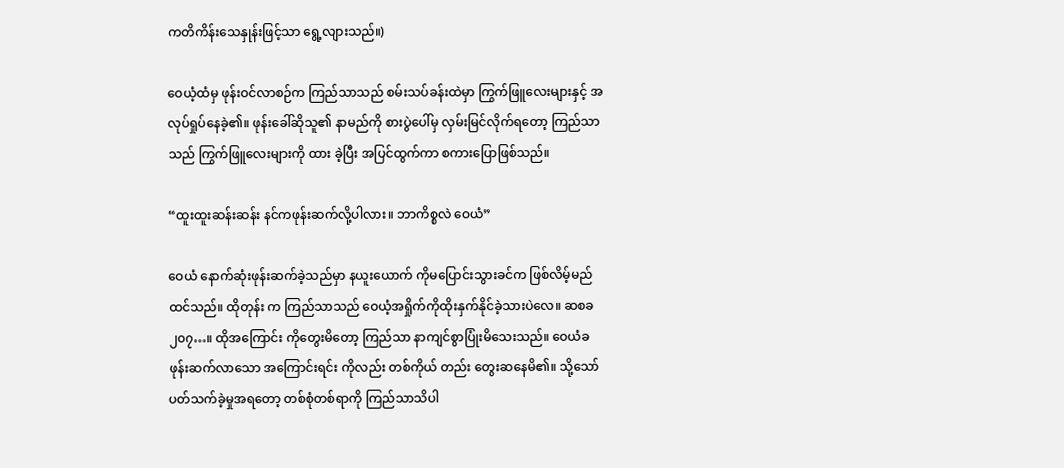ကတိကိန်းသေနှုန်းဖြင့်သာ ရွေ့လျားသည်။)

ဝေယံ့ထံမှ ဖုန်းဝင်လာစဉ်က ကြည်သာသည် စမ်းသပ်ခန်းထဲမှာ ကြွက်ဖြူလေးများနှင့် အလုပ်ရှုပ်နေခဲ့၏။ ဖုန်းခေါ်ဆိုသူ၏ နာမည်ကို စားပွဲပေါ်မှ လှမ်းမြင်လိုက်ရတော့ ကြည်သာသည် ကြွက်ဖြူလေးများကို ထား ခဲ့ပြီး အပြင်ထွက်ကာ စကားပြောဖြစ်သည်။

“ထူးထူးဆန်းဆန်း နင်ကဖုန်းဆက်လို့ပါလား။ ဘာကိစ္စလဲ ဝေယံ”

ဝေယံ နောက်ဆုံးဖုန်းဆက်ခဲ့သည်မှာ နယူးယောက် ကိုမပြောင်းသွားခင်က ဖြစ်လိမ့်မည်ထင်သည်။ ထိုတုန်း က ကြည်သာသည် ဝေယံ့အရှိုက်ကိုထိုးနှက်နိုင်ခဲ့သားပဲလေ။ ဆစခ ၂၀၇…။ ထိုအကြောင်း ကိုတွေးမိတော့ ကြည်သာ နာကျင်စွာပြုံးမိသေးသည်။ ဝေယံခ ဖုန်းဆက်လာသော အကြောင်းရင်း ကိုလည်း တစ်ကိုယ် တည်း တွေးဆနေမိ၏။ သို့သော် ပတ်သက်ခဲ့မှုအရတော့ တစ်စုံတစ်ရာကို ကြည်သာသိပါ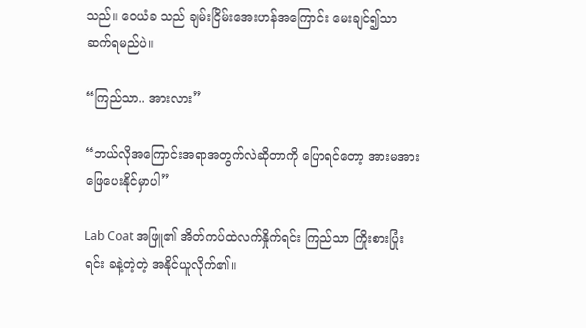သည်။ ဝေယံခ သည် ချမ်းငြိမ်းအေးဟန်အကြောင်း မေးချင်၍သာ ဆက်ရမည်ပဲ။

“ကြည်သာ.. အားလား”

“ဘယ်လိုအကြောင်းအရာအတွက်လဲဆိုတာကို ပြောရင်တော့ အားမအား ဖြေပေးနိုင်မှာပါ”

Lab Coat အဖြူ၏ အိတ်ကပ်ထဲလက်နှိုက်ရင်း ကြည်သာ ကြိုးစားပြုံးရင်း ခနဲ့တဲ့တဲ့ အနိုင်ယူလိုက်၏။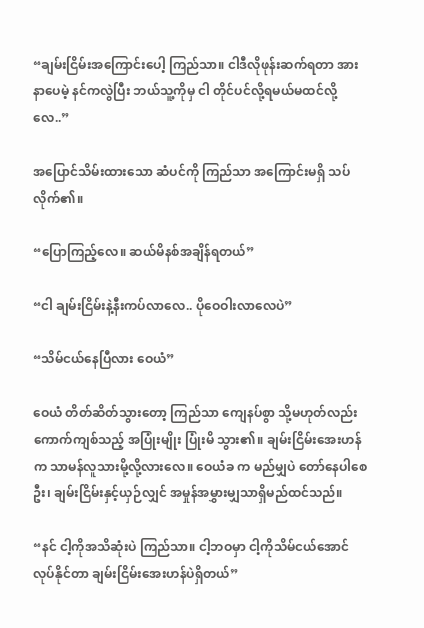“ချမ်းငြိမ်းအကြောင်းပေါ့ ကြည်သာ။ ငါဒီလိုဖုန်းဆက်ရတာ အားနာပေမဲ့ နင်ကလွဲပြီး ဘယ်သူ့ကိုမှ ငါ တိုင်ပင်လို့ရမယ်မထင်လို့လေ..”

အပြောင်သိမ်းထားသော ဆံပင်ကို ကြည်သာ အကြောင်းမရှိ သပ်လိုက်၏။

“ပြောကြည့်လေ။ ဆယ်မိနစ်အချိန်ရတယ်”

“ငါ ချမ်းငြိမ်းနဲ့နီးကပ်လာလေ.. ပိုဝေဝါးလာလေပဲ”

“သိမ်ငယ်နေပြီလား ဝေယံ”

ဝေယံ တိတ်ဆိတ်သွားတော့ ကြည်သာ ကျေနပ်စွာ သို့မဟုတ်လည်း ကောက်ကျစ်သည့် အပြုံးမျိုး ပြုံးမိ သွား၏။ ချမ်းငြိမ်းအေးဟန်က သာမန်လူသားမို့လို့လားလေ။ ဝေယံခ က မည်မျှပဲ တော်နေပါစေဦး၊ ချမ်းငြိမ်းနှင့်ယှဉ်လျှင် အမှုန်အမွှားမျှသာရှိမည်ထင်သည်။

“နင် ငါ့ကိုအသိဆုံးပဲ ကြည်သာ။ ငါ့ဘဝမှာ ငါ့ကိုသိမ်ငယ်အောင်လုပ်နိုင်တာ ချမ်းငြိမ်းအေးဟန်ပဲရှိတယ်”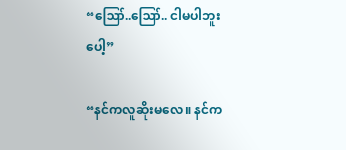“ဪ..ဪ.. ငါမပါဘူးပေါ့”

“နင်ကလူဆိုးမလေ။ နင်က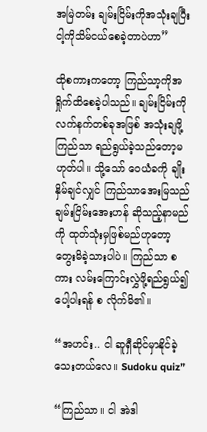အမြဲတမ်း ချမ်းငြိမ်းကိုအသုံးချပြီး ငါ့ကိုသိမ်ငယ်စေခဲ့တာပဲဟာ”

ထိုစကားကတော့ ကြည်သာ့ကိုအရှိုက်ထိစေခဲ့ပါသည်။ ချမ်းငြိမ်းကို လက်နက်တစ်ခုအဖြစ် အသုံးချဖို့ ကြည်သာ ရည်ရွယ်ခဲ့သည်တော့မဟုတ်ပါ။ သို့သော် ဝေယံခကို ချိုးနှိမ်ချင်လျှင် ကြည်သာအေးမြသည် ချမ်းငြိမ်းအေးဟန် ဆိုသည့်နာမည်ကို ထုတ်သုံးမှဖြစ်မည်ဟုတော့ တွေးမိခဲ့သားပါပဲ။ ကြည်သာ စကား လမ်းကြောင်းလွှဲဖို့ရည်ရွယ်၍ ပေါ့ပါးရန် စ လိုက်မိ၏။

“အဟင်း.. ငါ ဆူရှီဆိုင်မှာနိုင်ခဲ့သေးတယ်လေ။ Sudoku quiz”

“ကြည်သာ။ ငါ အဲဒါ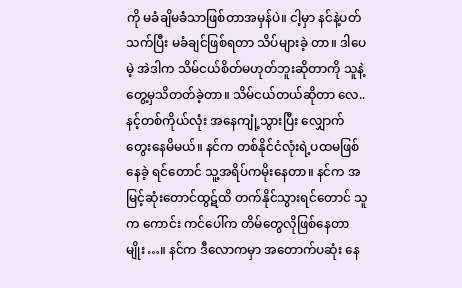ကို မခံချိမခံသာဖြစ်တာအမှန်ပဲ။ ငါ့မှာ နင်နဲ့ပတ်သက်ပြီး မခံချင်ဖြစ်ရတာ သိပ်များခဲ့ တာ။ ဒါပေမဲ့ အဲဒါက သိမ်ငယ်စိတ်မဟုတ်ဘူးဆိုတာကို သူနဲ့တွေ့မှသိတတ်ခဲ့တာ။ သိမ်ငယ်တယ်ဆိုတာ လေ.. နင့်တစ်ကိုယ်လုံး အနေကျုံ့သွားပြီး လျှောက်တွေးနေမိမယ်။ နင်က တစ်နိုင်ငံလုံးရဲ့ပထမဖြစ်နေခဲ့ ရင်တောင် သူ့အရိပ်ကမိုးနေတာ။ နင်က အမြင့်ဆုံးတောင်ထွဋ်ထိ တက်နိုင်သွားရင်တောင် သူက ကောင်း ကင်ပေါ်က တိမ်တွေလိုဖြစ်နေတာမျိုး…။ နင်က ဒီလောကမှာ အတောက်ပဆုံး နေ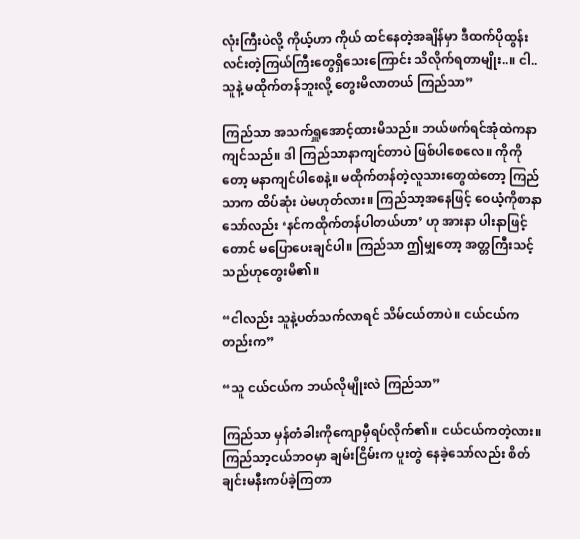လုံးကြီးပဲလို့ ကိုယ့်ဟာ ကိုယ် ထင်နေတဲ့အချိန်မှာ ဒီထက်ပိုထွန်းလင်းတဲ့ကြယ်ကြီးတွေရှိသေးကြောင်း သိလိုက်ရတာမျိုး..။ ငါ.. သူနဲ့ မထိုက်တန်ဘူးလို့ တွေးမိလာတယ် ကြည်သာ”

ကြည်သာ အသက်ရှူအောင့်ထားမိသည်။ ဘယ်ဖက်ရင်အုံထဲကနာကျင်သည်။ ဒါ ကြည်သာနာကျင်တာပဲ ဖြစ်ပါစေလေ။ ကိုကိုတော့ မနာကျင်ပါစေနဲ့။ မထိုက်တန်တဲ့လူသားတွေထဲတော့ ကြည်သာက ထိပ်ဆုံး ပဲမဟုတ်လား။ ကြည်သာ့အနေဖြင့် ဝေယံ့ကိုစာနာသော်လည်း ‘နင်ကထိုက်တန်ပါတယ်ဟာ’ ဟု အားနာ ပါးနာဖြင့်တောင် မပြောပေးချင်ပါ။ ကြည်သာ ဤမျှတော့ အတ္တကြီးသင့်သည်ဟုတွေးမိ၏။

“ငါလည်း သူနဲ့ပတ်သက်လာရင် သိမ်ငယ်တာပဲ။ ငယ်ငယ်ကတည်းက”

“သူ ငယ်ငယ်က ဘယ်လိုမျိုးလဲ ကြည်သာ”

ကြည်သာ မှန်တံခါးကိုကျောမှီရပ်လိုက်၏။ ငယ်ငယ်ကတဲ့လား။ ကြည်သာ့ငယ်ဘဝမှာ ချမ်းငြိမ်းက ပူးတွဲ နေခဲ့သော်လည်း စိတ်ချင်းမနီးကပ်ခဲ့ကြတာ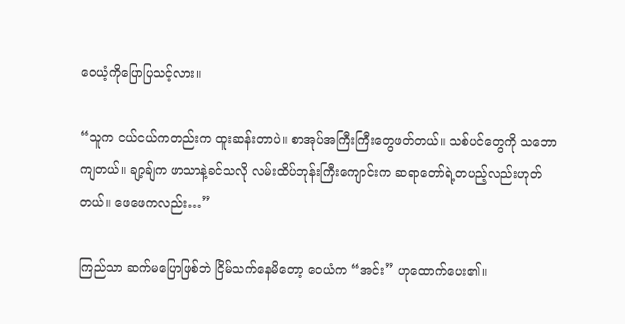ဝေယံ့ကိုပြောပြသင့်လား။

“သူက ငယ်ငယ်ကတည်းက ထူးဆန်းတာပဲ။ စာအုပ်အကြီးကြီးတွေဖတ်တယ်။ သစ်ပင်တွေကို သဘော ကျတယ်။ ချာ့ချ်က ဖာသာနဲ့ခင်သလို လမ်းထိပ်ဘုန်းကြီးကျောင်းက ဆရာတော်ရဲ့တပည့်လည်းဟုတ် တယ်။ ဖေဖေကလည်း…”

ကြည်သာ ဆက်မပြောဖြစ်ဘဲ ငြိမ်သက်နေမိတော့ ဝေယံက “အင်း” ဟုထောက်ပေး၏။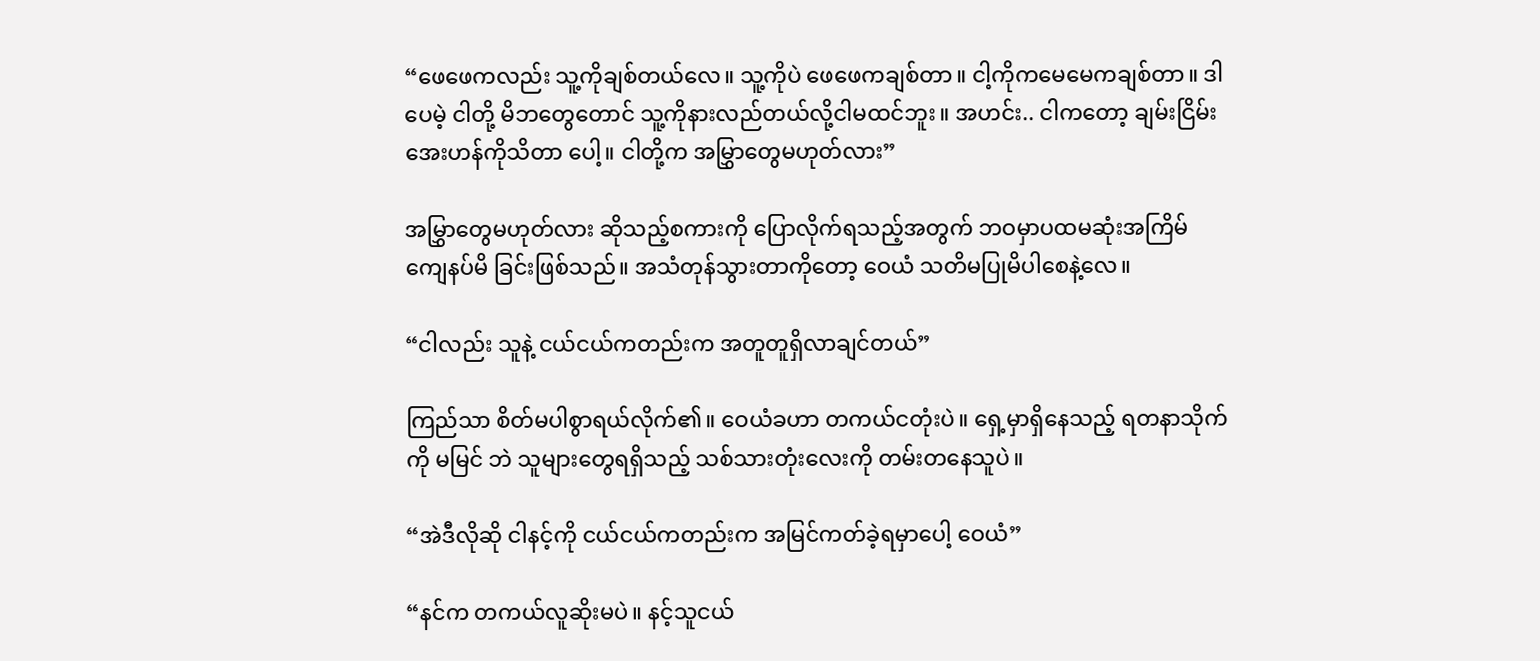“ဖေဖေကလည်း သူ့ကိုချစ်တယ်လေ။ သူ့ကိုပဲ ဖေဖေကချစ်တာ။ ငါ့ကိုကမေမေကချစ်တာ။ ဒါပေမဲ့ ငါတို့ မိဘတွေတောင် သူ့ကိုနားလည်တယ်လို့ငါမထင်ဘူး။ အဟင်း.. ငါကတော့ ချမ်းငြိမ်းအေးဟန်ကိုသိတာ ပေါ့။ ငါတို့က အမြွှာတွေမဟုတ်လား”

အမြွှာတွေမဟုတ်လား ဆိုသည့်စကားကို ပြောလိုက်ရသည့်အတွက် ဘဝမှာပထမဆုံးအကြိမ် ကျေနပ်မိ ခြင်းဖြစ်သည်။ အသံတုန်သွားတာကိုတော့ ဝေယံ သတိမပြုမိပါစေနဲ့လေ။

“ငါလည်း သူနဲ့ ငယ်ငယ်ကတည်းက အတူတူရှိလာချင်တယ်”

ကြည်သာ စိတ်မပါစွာရယ်လိုက်၏။ ဝေယံခဟာ တကယ်ငတုံးပဲ။ ရှေ့မှာရှိနေသည့် ရတနာသိုက်ကို မမြင် ဘဲ သူများတွေရရှိသည့် သစ်သားတုံးလေးကို တမ်းတနေသူပဲ။

“အဲဒီလိုဆို ငါနင့်ကို ငယ်ငယ်ကတည်းက အမြင်ကတ်ခဲ့ရမှာပေါ့ ဝေယံ”

“နင်က တကယ်လူဆိုးမပဲ။ နင့်သူငယ်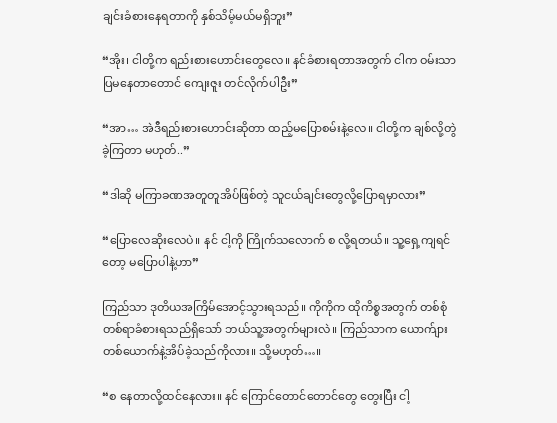ချင်းခံစားနေရတာကို နှစ်သိမ့်မယ်မရှိဘူး”

“အိုး၊ ငါတို့က ရည်းစားဟောင်းတွေလေ။ နင်ခံစားရတာအတွက် ငါက ဝမ်းသာပြမနေတာတောင် ကျေးဇူး တင်လိုက်ပါဦး”

“အာ… အဲဒီရည်းစားဟောင်းဆိုတာ ထည့်မပြောစမ်းနဲ့လေ။ ငါတို့က ချစ်လို့တွဲခဲ့ကြတာ မဟုတ်..”

“ဒါဆို မကြာခဏအတူတူအိပ်ဖြစ်တဲ့ သူငယ်ချင်းတွေလို့ပြောရမှာလား”

“ပြောလေဆိုးလေပဲ။ နင် ငါ့ကို ကြိုက်သလောက် စ လို့ရတယ်။ သူ့ရှေ့ကျရင်တော့ မပြောပါနဲ့ဟာ”

ကြည်သာ ဒုတိယအကြိမ်အောင့်သွားရသည်။ ကိုကိုက ထိုကိစ္စအတွက် တစ်စုံတစ်ရာခံစားရသည်ရှိသော် ဘယ်သူ့အတွက်များလဲ။ ကြည်သာက ယောက်ျားတစ်ယောက်နဲ့အိပ်ခဲ့သည်ကိုလား။ သို့မဟုတ်…။

“စ နေတာလို့ထင်နေလား။ နင် ကြောင်တောင်တောင်တွေ တွေးပြီး ငါ့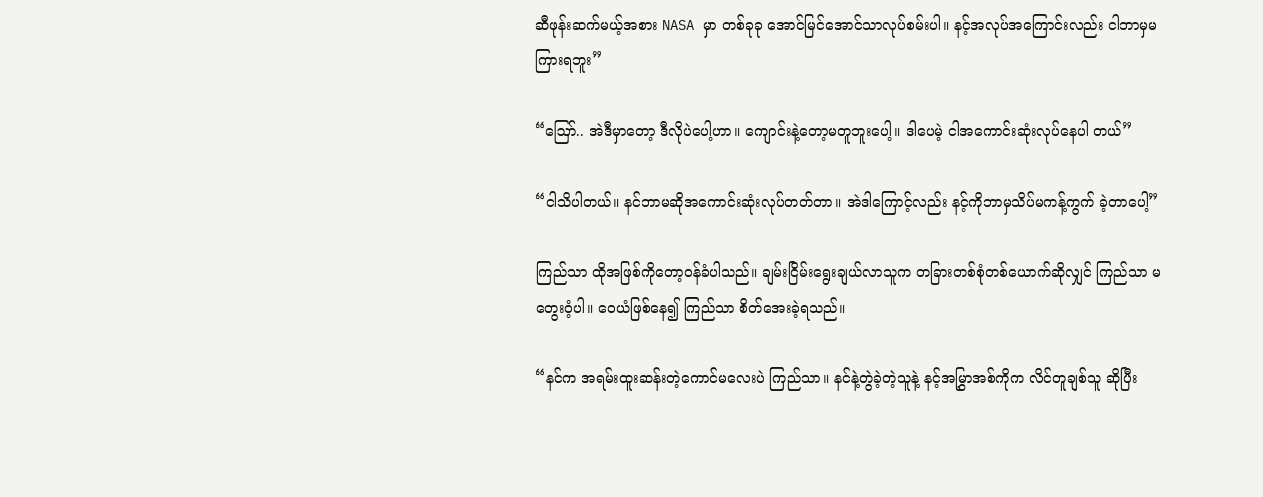ဆီဖုန်းဆက်မယ့်အစား NASA မှာ တစ်ခုခု အောင်မြင်အောင်သာလုပ်စမ်းပါ။ နင့်အလုပ်အကြောင်းလည်း ငါဘာမှမကြားရဘူး”

“ဪ.. အဲဒီမှာတော့ ဒီလိုပဲပေါ့ဟာ။ ကျောင်းနဲ့တော့မတူဘူးပေါ့။ ဒါပေမဲ့ ငါအကောင်းဆုံးလုပ်နေပါ တယ်”

“ငါသိပါတယ်။ နင်ဘာမဆိုအကောင်းဆုံးလုပ်တတ်တာ။ အဲဒါကြောင့်လည်း နင့်ကိုဘာမှသိပ်မကန့်ကွက် ခဲ့တာပေါ့”

ကြည်သာ ထိုအဖြစ်ကိုတော့ဝန်ခံပါသည်။ ချမ်းငြိမ်းရွေးချယ်လာသူက တခြားတစ်စုံတစ်ယောက်ဆိုလျှင် ကြည်သာ မတွေးဝံ့ပါ။ ဝေယံဖြစ်နေ၍ ကြည်သာ စိတ်အေးခဲ့ရသည်။

“နင်က အရမ်းထူးဆန်းတဲ့ကောင်မလေးပဲ ကြည်သာ။ နင်နဲ့တွဲခဲ့တဲ့သူနဲ့ နင့်အမြွှာအစ်ကိုက လိင်တူချစ်သူ ဆိုပြီး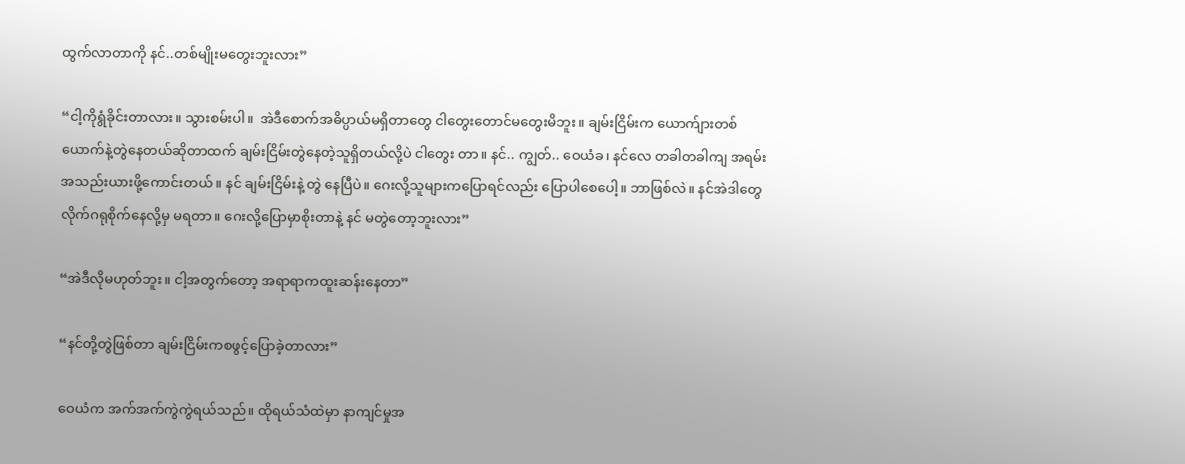ထွက်လာတာကို နင်..တစ်မျိုးမတွေးဘူးလား”

“ငါ့ကိုရွံခိုင်းတာလား။ သွားစမ်းပါ။  အဲဒီစောက်အဓိပ္ပာယ်မရှိတာတွေ ငါတွေးတောင်မတွေးမိဘူး။ ချမ်းငြိမ်းက ယောက်ျားတစ်ယောက်နဲ့တွဲနေတယ်ဆိုတာထက် ချမ်းငြိမ်းတွဲနေတဲ့သူရှိတယ်လို့ပဲ ငါတွေး တာ။ နင်.. ကျွတ်.. ဝေယံခ၊ နင်လေ တခါတခါကျ အရမ်းအသည်းယားဖို့ကောင်းတယ်။ နင် ချမ်းငြိမ်းနဲ့ တွဲ နေပြီပဲ။ ဂေးလို့သူများကပြောရင်လည်း ပြောပါစေပေါ့။ ဘာဖြစ်လဲ။ နင်အဲဒါတွေလိုက်ဂရုစိုက်နေလို့မှ မရတာ။ ဂေးလို့ပြောမှာစိုးတာနဲ့ နင် မတွဲတော့ဘူးလား”

“အဲဒီလိုမဟုတ်ဘူး။ ငါ့အတွက်တော့ အရာရာကထူးဆန်းနေတာ”

“နင်တို့တွဲဖြစ်တာ ချမ်းငြိမ်းကစဖွင့်ပြောခဲ့တာလား”

ဝေယံက အက်အက်ကွဲကွဲရယ်သည်။ ထိုရယ်သံထဲမှာ နာကျင်မှုအ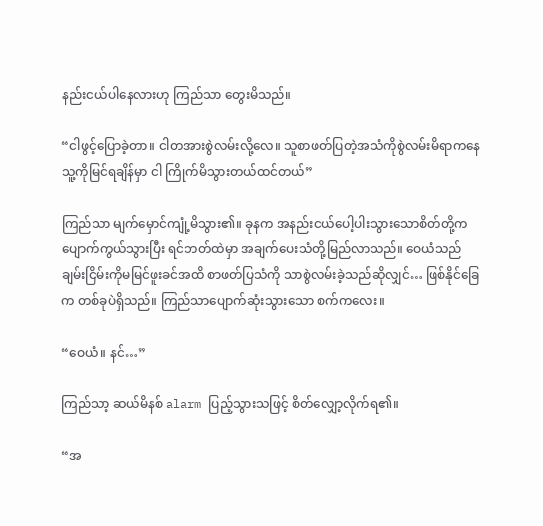နည်းငယ်ပါနေလားဟု ကြည်သာ တွေးမိသည်။

“ငါဖွင့်ပြောခဲ့တာ။ ငါတအားစွဲလမ်းလို့လေ။ သူစာဖတ်ပြတဲ့အသံကိုစွဲလမ်းမိရာကနေ သူ့ကိုမြင်ရချိန်မှာ ငါ ကြိုက်မိသွားတယ်ထင်တယ်”

ကြည်သာ မျက်မှောင်ကျုံ့မိသွား၏။ ခုနက အနည်းငယ်ပေါ့ပါးသွားသောစိတ်တို့က ပျောက်ကွယ်သွားပြီး ရင်ဘတ်ထဲမှာ အချက်ပေးသံတို့မြည်လာသည်။ ဝေယံသည် ချမ်းငြိမ်းကိုမမြင်ဖူးခင်အထိ စာဖတ်ပြသံကို သာစွဲလမ်းခဲ့သည်ဆိုလျှင်… ဖြစ်နိုင်ခြေက တစ်ခုပဲရှိသည်။ ကြည်သာပျောက်ဆုံးသွားသော စက်ကလေး။

“ဝေယံ။ နင်…”

ကြည်သာ့ ဆယ်မိနစ် alarm ပြည့်သွားသဖြင့် စိတ်လျှော့လိုက်ရ၏။

“အ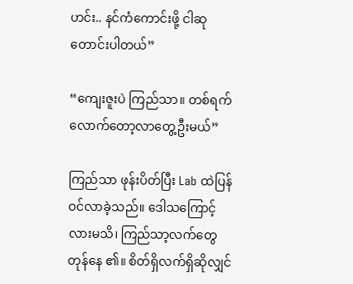ဟင်း.. နင်ကံကောင်းဖို့ ငါဆုတောင်းပါတယ်”

“ကျေးဇူးပဲ ကြည်သာ။ တစ်ရက်လောက်တော့လာတွေ့ဦးမယ်”

ကြည်သာ ဖုန်းပိတ်ပြီး Lab ထဲပြန်ဝင်လာခဲ့သည်။ ဒေါသကြောင့်လားမသိ၊ ကြည်သာ့လက်တွေ တုန်နေ ၏။ စိတ်ရှိလက်ရှိဆိုလျှင်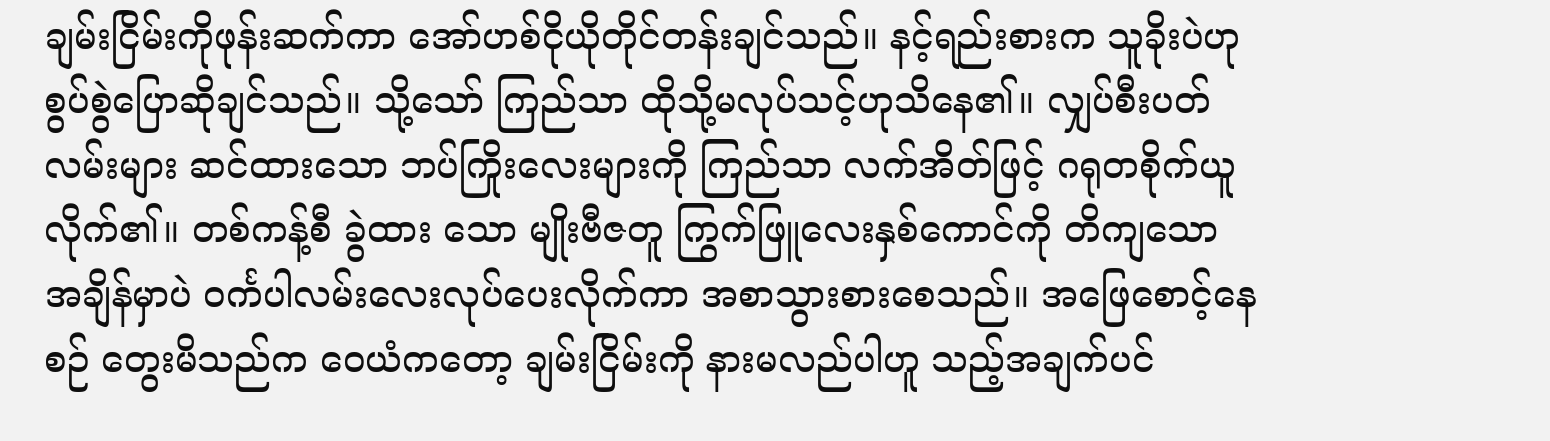ချမ်းငြိမ်းကိုဖုန်းဆက်ကာ အော်ဟစ်ငိုယိုတိုင်တန်းချင်သည်။ နင့်ရည်းစားက သူခိုးပဲဟု စွပ်စွဲပြောဆိုချင်သည်။ သို့သော် ကြည်သာ ထိုသို့မလုပ်သင့်ဟုသိနေ၏။ လျှပ်စီးပတ်လမ်းများ ဆင်ထားသော ဘပ်ကြိုးလေးများကို ကြည်သာ လက်အိတ်ဖြင့် ဂရုတစိုက်ယူလိုက်၏။ တစ်ကန့်စီ ခွဲထား သော မျိုးဗီဇတူ ကြွက်ဖြူလေးနှစ်ကောင်ကို တိကျသော အချိန်မှာပဲ ဝင်္ကပါလမ်းလေးလုပ်ပေးလိုက်ကာ အစာသွားစားစေသည်။ အဖြေစောင့်နေစဉ် တွေးမိသည်က ဝေယံကတော့ ချမ်းငြိမ်းကို နားမလည်ပါဟူ သည့်အချက်ပင်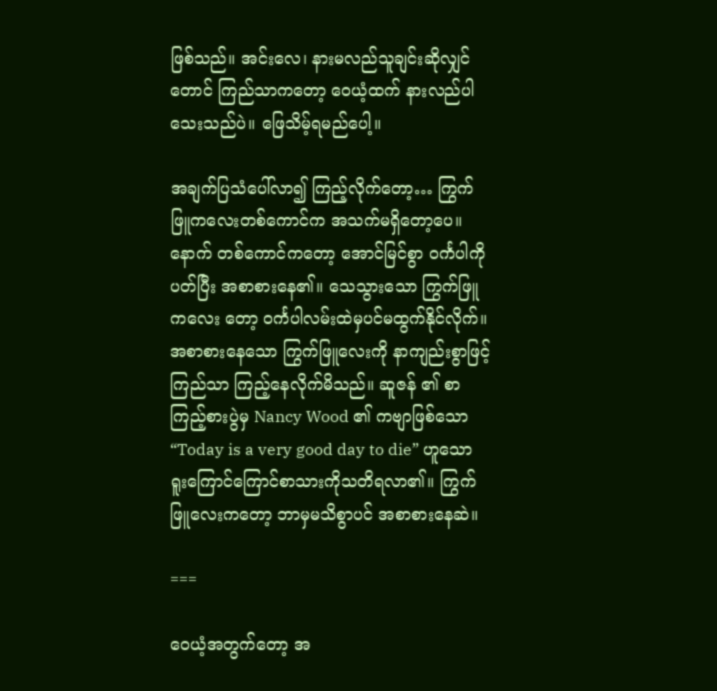ဖြစ်သည်။ အင်းလေ၊ နားမလည်သူချင်းဆိုလျှင်တောင် ကြည်သာကတော့ ဝေယံ့ထက် နားလည်ပါသေးသည်ပဲ။ ဖြေသိမ့်ရမည်ပေါ့။

အချက်ပြသံပေါ်လာ၍ ကြည့်လိုက်တော့… ကြွက်ဖြူကလေးတစ်ကောင်က အသက်မရှိတော့ပေ။ နောက် တစ်ကောင်ကတော့ အောင်မြင်စွာ ဝင်္ကပါကိုပတ်ပြီး အစာစားနေ၏။ သေသွားသော ကြွက်ဖြူကလေး တော့ ဝင်္ကပါလမ်းထဲမှပင်မထွက်နိုင်လိုက်။ အစာစားနေသော ကြွက်ဖြူလေးကို နာကျည်းစွာဖြင့် ကြည်သာ ကြည့်နေလိုက်မိသည်။ ဆူဇန် ၏ စာကြည့်စားပွဲမှ Nancy Wood ၏ ကဗျာဖြစ်သော “Today is a very good day to die” ဟူသော ရူးကြောင်ကြောင်စာသားကိုသတိရလာ၏။ ကြွက်ဖြူလေးကတော့ ဘာမှမသိစွာပင် အစာစားနေဆဲ။

===

ဝေယံ့အတွက်တော့ အ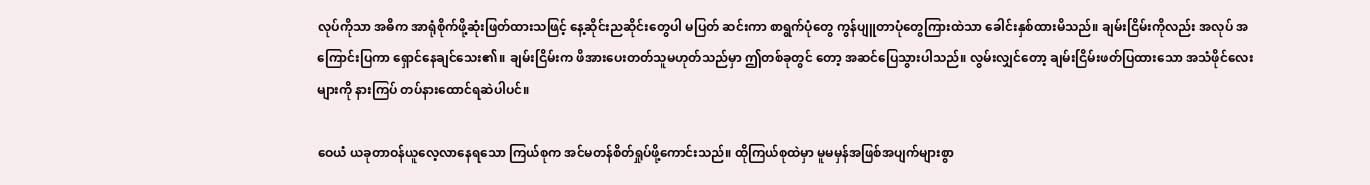လုပ်ကိုသာ အဓိက အာရုံစိုက်ဖို့ဆုံးဖြတ်ထားသဖြင့် နေ့ဆိုင်းညဆိုင်းတွေပါ မပြတ် ဆင်းကာ စာရွက်ပုံတွေ ကွန်ပျူတာပုံတွေကြားထဲသာ ခေါင်းနှစ်ထားမိသည်။ ချမ်းငြိမ်းကိုလည်း အလုပ် အကြောင်းပြကာ ရှောင်နေချင်သေး၏။ ချမ်းငြိမ်းက ဖိအားပေးတတ်သူမဟုတ်သည်မှာ ဤတစ်ခုတွင် တော့ အဆင်ပြေသွားပါသည်။ လွမ်းလျှင်တော့ ချမ်းငြိမ်းဖတ်ပြထားသော အသံဖိုင်လေးများကို နားကြပ် တပ်နားထောင်ရဆဲပါပင်။

ဝေယံ ယခုတာဝန်ယူလေ့လာနေရသော ကြယ်စုက အင်မတန်စိတ်ရှုပ်ဖို့ကောင်းသည်။ ထိုကြယ်စုထဲမှာ မူမမှန်အဖြစ်အပျက်များစွာ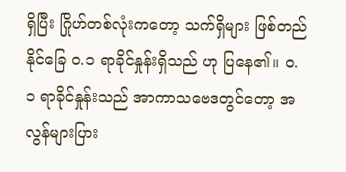ရှိပြီး ဂြိုဟ်တစ်လုံးကတော့ သက်ရှိများ ဖြစ်တည်နိုင်ခြေ ၀.၁ ရာခိုင်နှုန်းရှိသည် ဟု ပြနေ၏။ ၀.၁ ရာခိုင်နှုန်းသည် အာကာသဗေဒတွင်တော့ အလွန်များပြား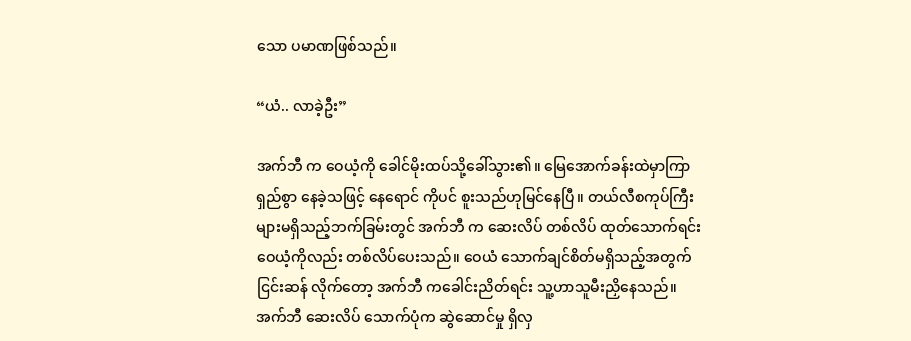သော ပမာဏဖြစ်သည်။

“ယံ.. လာခဲ့ဦး”

အက်ဘီ က ဝေယံ့ကို ခေါင်မိုးထပ်သို့ခေါ်သွား၏။ မြေအောက်ခန်းထဲမှာကြာရှည်စွာ နေခဲ့သဖြင့် နေရောင် ကိုပင် စူးသည်ဟုမြင်နေပြီ။ တယ်လီစကုပ်ကြီးများမရှိသည့်ဘက်ခြမ်းတွင် အက်ဘီ က ဆေးလိပ် တစ်လိပ် ထုတ်သောက်ရင်း ဝေယံ့ကိုလည်း တစ်လိပ်ပေးသည်။ ဝေယံ သောက်ချင်စိတ်မရှိသည့်အတွက် ငြင်းဆန် လိုက်တော့ အက်ဘီ ကခေါင်းညိတ်ရင်း သူ့ဟာသူမီးညှိနေသည်။ အက်ဘီ ဆေးလိပ် သောက်ပုံက ဆွဲဆောင်မှု ရှိလှ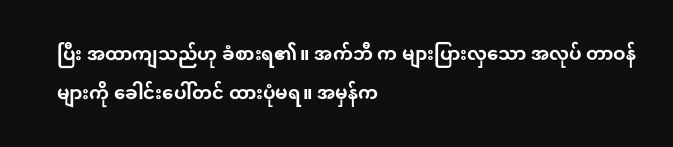ပြီး အထာကျသည်ဟု ခံစားရ၏။ အက်ဘီ က များပြားလှသော အလုပ် တာဝန်များကို ခေါင်းပေါ်တင် ထားပုံမရ။ အမှန်က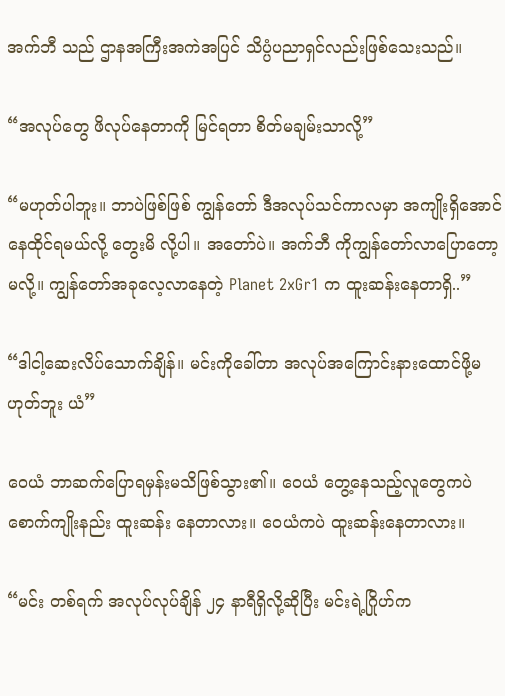အက်ဘီ သည် ဌာနအကြီးအကဲအပြင် သိပ္ပံပညာရှင်လည်းဖြစ်သေးသည်။

“အလုပ်တွေ ဖိလုပ်နေတာကို မြင်ရတာ စိတ်မချမ်းသာလို့”

“မဟုတ်ပါဘူး။ ဘာပဲဖြစ်ဖြစ် ကျွန်တော် ဒီအလုပ်သင်ကာလမှာ အကျိုးရှိအောင်နေထိုင်ရမယ်လို့ တွေးမိ လို့ပါ။ အတော်ပဲ။ အက်ဘီ ကိုကျွန်တော်လာပြောတော့မလို့။ ကျွန်တော်အခုလေ့လာနေတဲ့ Planet 2xGr1 က ထူးဆန်းနေတာရှိ..”

“ဒါငါ့ဆေးလိပ်သောက်ချိန်။ မင်းကိုခေါ်တာ အလုပ်အကြောင်းနားထောင်ဖို့မဟုတ်ဘူး ယံ”

ဝေယံ ဘာဆက်ပြောရမှန်းမသိဖြစ်သွား၏။ ဝေယံ တွေ့နေသည့်လူတွေကပဲ စောက်ကျိုးနည်း ထူးဆန်း နေတာလား။ ဝေယံကပဲ ထူးဆန်းနေတာလား။

“မင်း တစ်ရက် အလုပ်လုပ်ချိန် ၂၄ နာရီရှိလို့ဆိုပြီး မင်းရဲ့ဂြိုဟ်က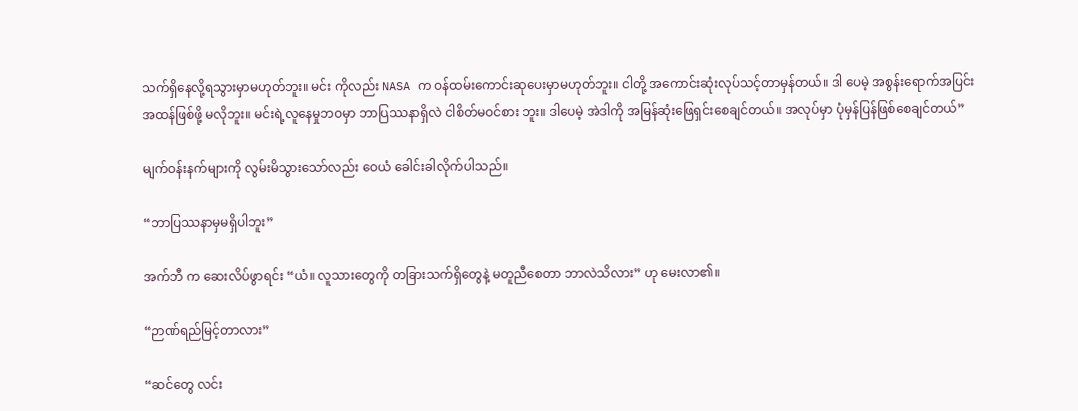သက်ရှိနေလို့ရသွားမှာမဟုတ်ဘူး။ မင်း ကိုလည်း NASA က ဝန်ထမ်းကောင်းဆုပေးမှာမဟုတ်ဘူး။ ငါတို့ အကောင်းဆုံးလုပ်သင့်တာမှန်တယ်။ ဒါ ပေမဲ့ အစွန်းရောက်အပြင်းအထန်ဖြစ်ဖို့ မလိုဘူး။ မင်းရဲ့လူနေမှုဘဝမှာ ဘာပြဿနာရှိလဲ ငါစိတ်မဝင်စား ဘူး။ ဒါပေမဲ့ အဲဒါကို အမြန်ဆုံးဖြေရှင်းစေချင်တယ်။ အလုပ်မှာ ပုံမှန်ပြန်ဖြစ်စေချင်တယ်”

မျက်ဝန်းနက်များကို လွမ်းမိသွားသော်လည်း ဝေယံ ခေါင်းခါလိုက်ပါသည်။

“ဘာပြဿနာမှမရှိပါဘူး”

အက်ဘီ က ဆေးလိပ်ဖွာရင်း “ယံ။ လူသားတွေကို တခြားသက်ရှိတွေနဲ့ မတူညီစေတာ ဘာလဲသိလား” ဟု မေးလာ၏။

“ဉာဏ်ရည်မြင့်တာလား”

“ဆင်တွေ လင်း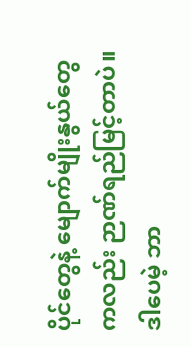ပိုင်တွေနဲ့ မျောက်မျိုးနွယ်တွေကလည်း ဉာဏ်ရည်မြင့်တာပဲ။ ဒါပေမဲ့ ဘာ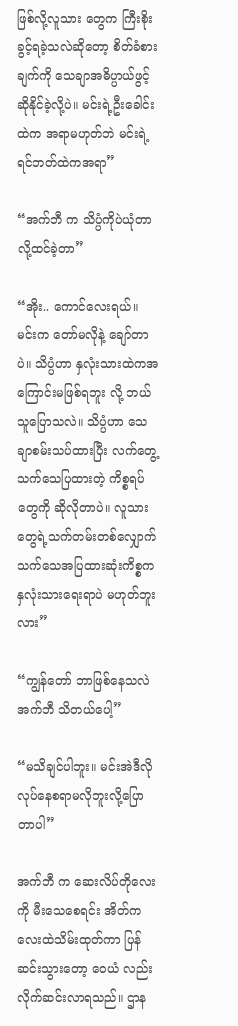ဖြစ်လို့လူသား တွေက ကြီးစိုးခွင့်ရခဲ့သလဲဆိုတော့ စိတ်ခံစားချက်ကို သေချာအဓိပ္ပာယ်ဖွင့်ဆိုနိုင်ခဲ့လို့ပဲ။ မင်းရဲ့ဦးခေါင်း ထဲက အရာမဟုတ်ဘဲ မင်းရဲ့ရင်ဘတ်ထဲကအရာ”

“အက်ဘီ က သိပ္ပံကိုပဲယုံတာလို့ထင်ခဲ့တာ”

“အိုး.. ကောင်လေးရယ်။ မင်းက တော်မလိုနဲ့ ချော်တာပဲ။ သိပ္ပံဟာ နှလုံးသားထဲကအကြောင်းမဖြစ်ရဘူး လို့ ဘယ်သူပြောသလဲ။ သိပ္ပံဟာ သေချာစမ်းသပ်ထားပြီး လက်တွေ့သက်သေပြထားတဲ့ ကိစ္စရပ်တွေကို ဆိုလိုတာပဲ။ လူသားတွေရဲ့သက်တမ်းတစ်လျှောက် သက်သေအပြထားဆုံးကိစ္စက နှလုံးသားရေးရာပဲ မဟုတ်ဘူးလား”

“ကျွန်တော် ဘာဖြစ်နေသလဲ အက်ဘီ သိတယ်ပေါ့”

“မသိချင်ပါဘူး။ မင်းအဲဒီလိုလုပ်နေစရာမလိုဘူးလို့ပြောတာပါ”

အက်ဘီ က ဆေးလိပ်တိုလေးကို မီးသေစေရင်း အိတ်ကလေးထဲသိမ်းထုတ်ကာ ပြန်ဆင်းသွားတော့ ဝေယံ လည်း လိုက်ဆင်းလာရသည်။ ဌာန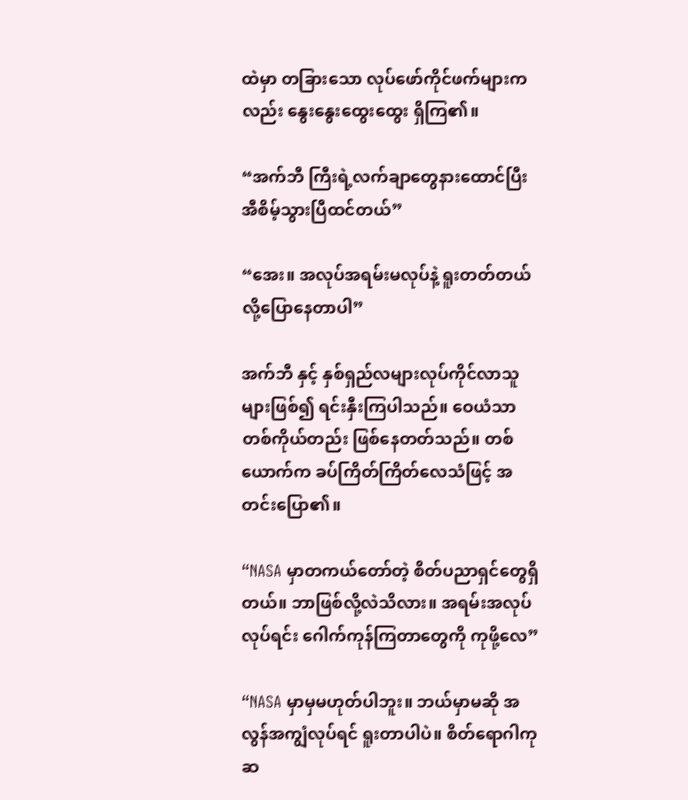ထဲမှာ တခြားသော လုပ်ဖော်ကိုင်ဖက်များကလည်း နွေးနွေးထွေးထွေး ရှိကြ၏။

“အက်ဘီ ကြီးရဲ့လက်ချာတွေနားထောင်ပြီး အီစိမ့်သွားပြီထင်တယ်”

“အေး။ အလုပ်အရမ်းမလုပ်နဲ့ ရူးတတ်တယ်လို့ပြောနေတာပါ”

အက်ဘီ နှင့် နှစ်ရှည်လများလုပ်ကိုင်လာသူများဖြစ်၍ ရင်းနှီးကြပါသည်။ ဝေယံသာ တစ်ကိုယ်တည်း ဖြစ်နေတတ်သည်။ တစ်ယောက်က ခပ်ကြိတ်ကြိတ်လေသံဖြင့် အတင်းပြော၏။

“NASA မှာတကယ်တော်တဲ့ စိတ်ပညာရှင်တွေရှိတယ်။ ဘာဖြစ်လို့လဲသိလား။ အရမ်းအလုပ်လုပ်ရင်း ဂေါက်ကုန်ကြတာတွေကို ကုဖို့လေ”

“NASA မှာမှမဟုတ်ပါဘူး။ ဘယ်မှာမဆို အလွန်အကျွံလုပ်ရင် ရူးတာပါပဲ။ စိတ်ရောဂါကုဆ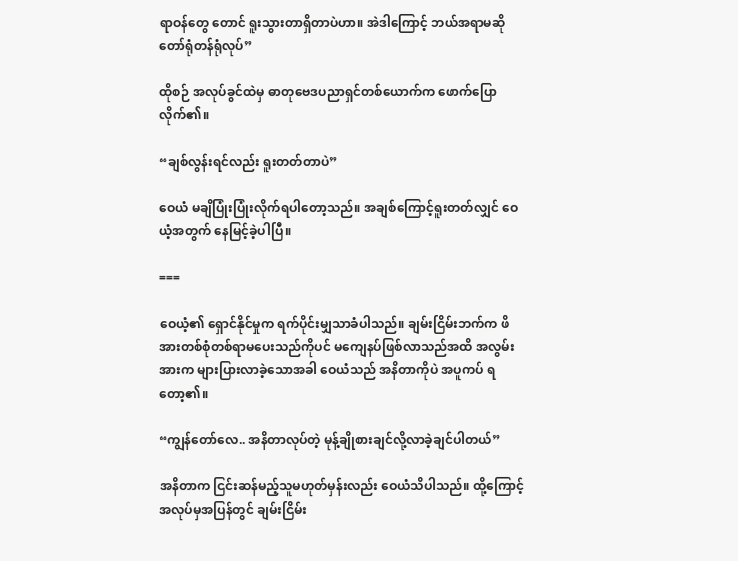ရာဝန်တွေ တောင် ရူးသွားတာရှိတာပဲဟာ။ အဲဒါကြောင့် ဘယ်အရာမဆို တော်ရုံတန်ရုံလုပ်”

ထိုစဉ် အလုပ်ခွင်ထဲမှ ဓာတုဗေဒပညာရှင်တစ်ယောက်က ဖောက်ပြောလိုက်၏။

“ချစ်လွန်းရင်လည်း ရူးတတ်တာပဲ”

ဝေယံ မချိပြုံးပြုံးလိုက်ရပါတော့သည်။ အချစ်ကြောင့်ရူးတတ်လျှင် ဝေယံ့အတွက် နေမြင့်ခဲ့ပါပြီ။

===

ဝေယံ့၏ ရှောင်နိုင်မှုက ရက်ပိုင်းမျှသာခံပါသည်။ ချမ်းငြိမ်းဘက်က ဖိအားတစ်စုံတစ်ရာမပေးသည်ကိုပင် မကျေနပ်ဖြစ်လာသည်အထိ အလွမ်းအားက များပြားလာခဲ့သောအခါ ဝေယံသည် အနိတာကိုပဲ အပူကပ် ရတော့၏။

“ကျွန်တော်လေ.. အနိတာလုပ်တဲ့ မုန့်ချိုစားချင်လို့လာခဲ့ချင်ပါတယ်”

အနိတာက ငြင်းဆန်မည့်သူမဟုတ်မှန်းလည်း ဝေယံသိပါသည်။ ထို့ကြောင့် အလုပ်မှအပြန်တွင် ချမ်းငြိမ်း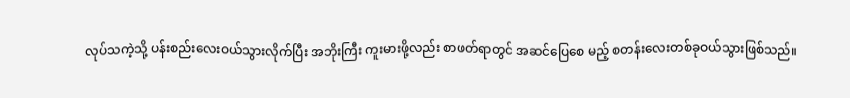လုပ်သကဲ့သို့ ပန်းစည်းလေးဝယ်သွားလိုက်ပြီး အဘိုးကြီး ကူးမားဖို့လည်း စာဖတ်ရာတွင် အဆင်ပြေစေ မည့် စတန်းလေးတစ်ခုဝယ်သွားဖြစ်သည်။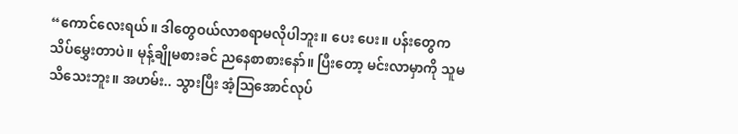“ကောင်လေးရယ်။ ဒါတွေဝယ်လာစရာမလိုပါဘူး။ ပေး ပေး။ ပန်းတွေက သိပ်မွှေးတာပဲ။ မုန့်ချိုမစားခင် ညနေစာစားနော်။ ပြီးတော့ မင်းလာမှာကို သူမသိသေးဘူး။ အဟမ်း.. သွားပြီး အံ့သြအောင်လုပ်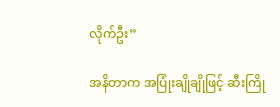လိုက်ဦး”

အနိတာက အပြုံးချိုချိုဖြင့် ဆီးကြို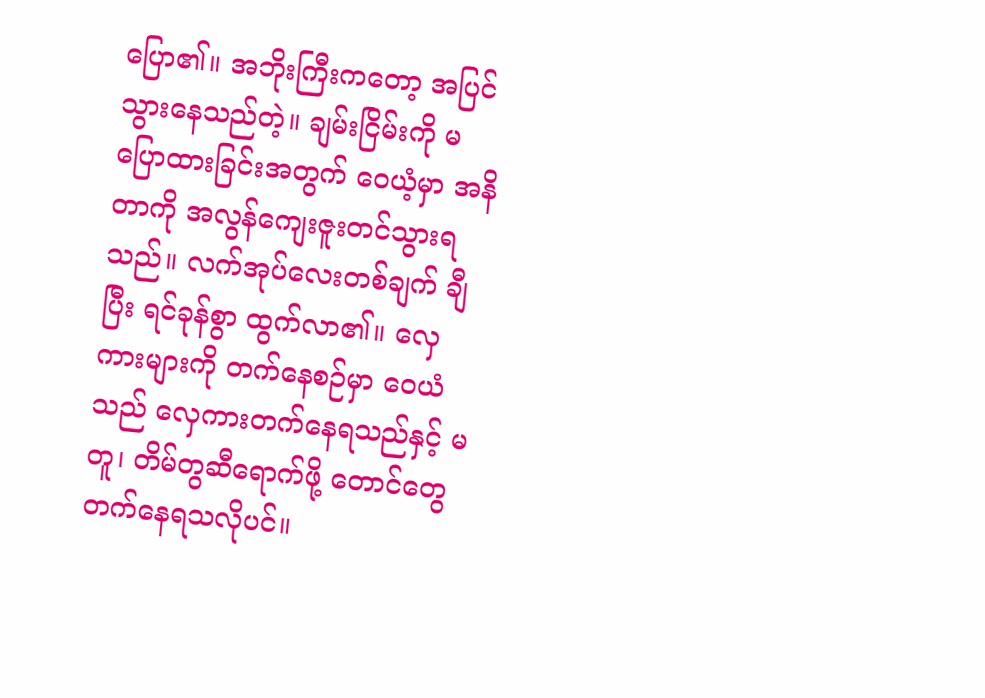ပြော၏။ အဘိုးကြီးကတော့ အပြင်သွားနေသည်တဲ့။ ချမ်းငြိမ်းကို မပြောထားခြင်းအတွက် ဝေယံ့မှာ အနိတာကို အလွန်ကျေးဇူးတင်သွားရသည်။ လက်အုပ်လေးတစ်ချက် ချီပြီး ရင်ခုန်စွာ ထွက်လာ၏။ လှေကားများကို တက်နေစဉ်မှာ ဝေယံသည် လှေကားတက်နေရသည်နှင့် မတူ၊ တိမ်တွဆီရောက်ဖို့ တောင်တွေတက်နေရသလိုပင်။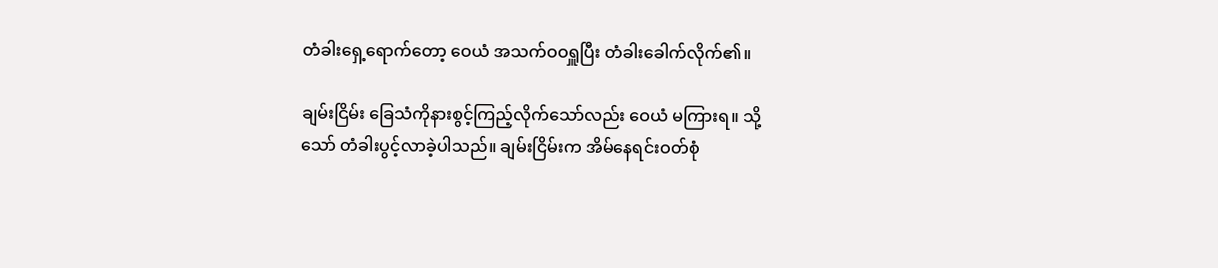တံခါးရှေ့ရောက်တော့ ဝေယံ အသက်ဝဝရှူပြီး တံခါးခေါက်လိုက်၏။

ချမ်းငြိမ်း ခြေသံကိုနားစွင့်ကြည့်လိုက်သော်လည်း ဝေယံ မကြားရ။ သို့သော် တံခါးပွင့်လာခဲ့ပါသည်။ ချမ်းငြိမ်းက အိမ်နေရင်းဝတ်စုံ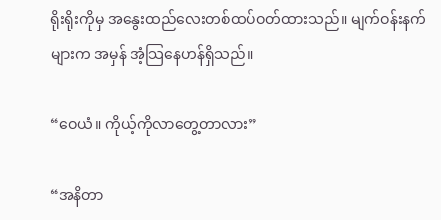ရိုးရိုးကိုမှ အနွေးထည်လေးတစ်ထပ်ဝတ်ထားသည်။ မျက်ဝန်းနက်များက အမှန် အံ့သြနေဟန်ရှိသည်။

“ဝေယံ။ ကိုယ့်ကိုလာတွေ့တာလား”

“အနိတာ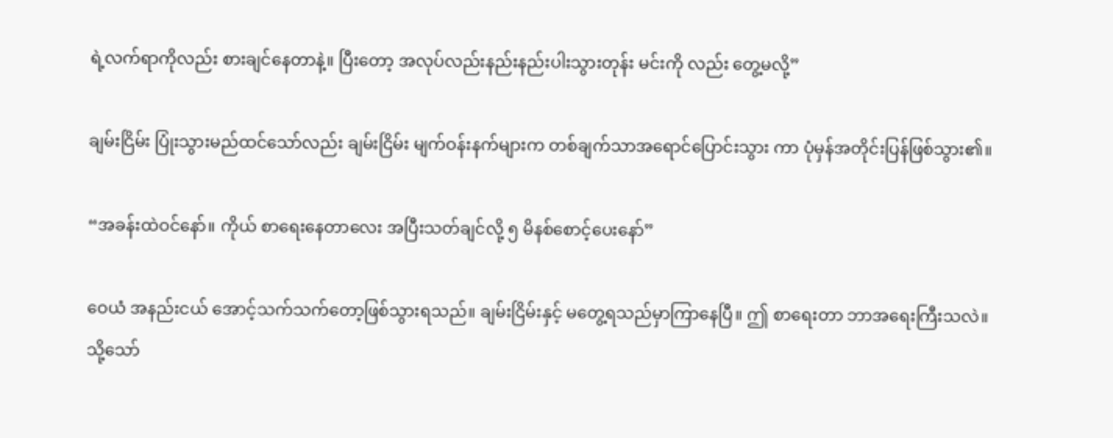ရဲ့လက်ရာကိုလည်း စားချင်နေတာနဲ့။ ပြီးတော့ အလုပ်လည်းနည်းနည်းပါးသွားတုန်း မင်းကို လည်း တွေ့မလို့”

ချမ်းငြိမ်း ပြုံးသွားမည်ထင်သော်လည်း ချမ်းငြိမ်း မျက်ဝန်းနက်များက တစ်ချက်သာအရောင်ပြောင်းသွား ကာ ပုံမှန်အတိုင်းပြန်ဖြစ်သွား၏။

“အခန်းထဲဝင်နော်။ ကိုယ် စာရေးနေတာလေး အပြီးသတ်ချင်လို့ ၅ မိနစ်စောင့်ပေးနော်”

ဝေယံ အနည်းငယ် အောင့်သက်သက်တော့ဖြစ်သွားရသည်။ ချမ်းငြိမ်းနှင့် မတွေ့ရသည်မှာကြာနေပြီ။ ဤ စာရေးတာ ဘာအရေးကြီးသလဲ။ သို့သော်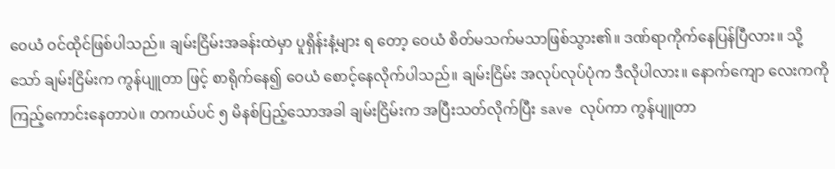ဝေယံ ဝင်ထိုင်ဖြစ်ပါသည်။ ချမ်းငြိမ်းအခန်းထဲမှာ ပူရှိန်းနံ့များ ရ တော့ ဝေယံ စိတ်မသက်မသာဖြစ်သွား၏။ ဒဏ်ရာကိုက်နေပြန်ပြီလား။ သို့သော် ချမ်းငြိမ်းက ကွန်ပျူတာ ဖြင့် စာရိုက်နေ၍ ဝေယံ စောင့်နေလိုက်ပါသည်။ ချမ်းငြိမ်း အလုပ်လုပ်ပုံက ဒီလိုပါလား။ နောက်ကျော လေးကကို ကြည့်ကောင်းနေတာပဲ။ တကယ်ပင် ၅ မိနစ်ပြည့်သောအခါ ချမ်းငြိမ်းက အပြီးသတ်လိုက်ပြီး save လုပ်ကာ ကွန်ပျူတာ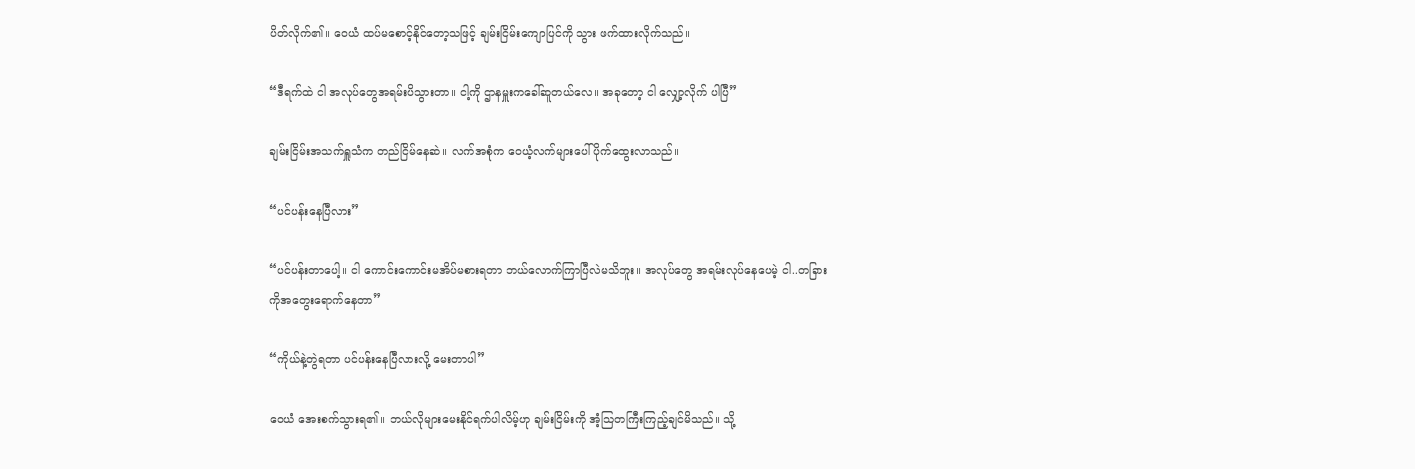ပိတ်လိုက်၏။ ဝေယံ ထပ်မစောင့်နိုင်တော့သဖြင့် ချမ်းငြိမ်းကျောပြင်ကို သွား ဖက်ထားလိုက်သည်။

“ဒီရက်ထဲ ငါ အလုပ်တွေအရမ်းပိသွားတာ။ ငါ့ကို ဌာနမှူးကခေါ်ဆူတယ်လေ။ အခုတော့ ငါ လျှော့လိုက် ပါပြီ”

ချမ်းငြိမ်းအသက်ရှူသံက တည်ငြိမ်နေဆဲ။ လက်အစုံက ဝေယံ့လက်များပေါ်ပိုက်ထွေးလာသည်။

“ပင်ပန်းနေပြီလား”

“ပင်ပန်းတာပေါ့။ ငါ ကောင်းကောင်းမအိပ်မစားရတာ ဘယ်လောက်ကြာပြီလဲမသိဘူး။ အလုပ်တွေ အရမ်းလုပ်နေပေမဲ့ ငါ..တခြားကိုအတွေးရောက်နေတာ”

“ကိုယ်နဲ့တွဲရတာ ပင်ပန်းနေပြီလားလို့ မေးတာပါ”

ဝေယံ အေးစက်သွားရ၏။ ဘယ်လိုများမေးနိုင်ရက်ပါလိမ့်ဟု ချမ်းငြိမ်းကို အံ့သြတကြီးကြည့်ချင်မိသည်။ သို့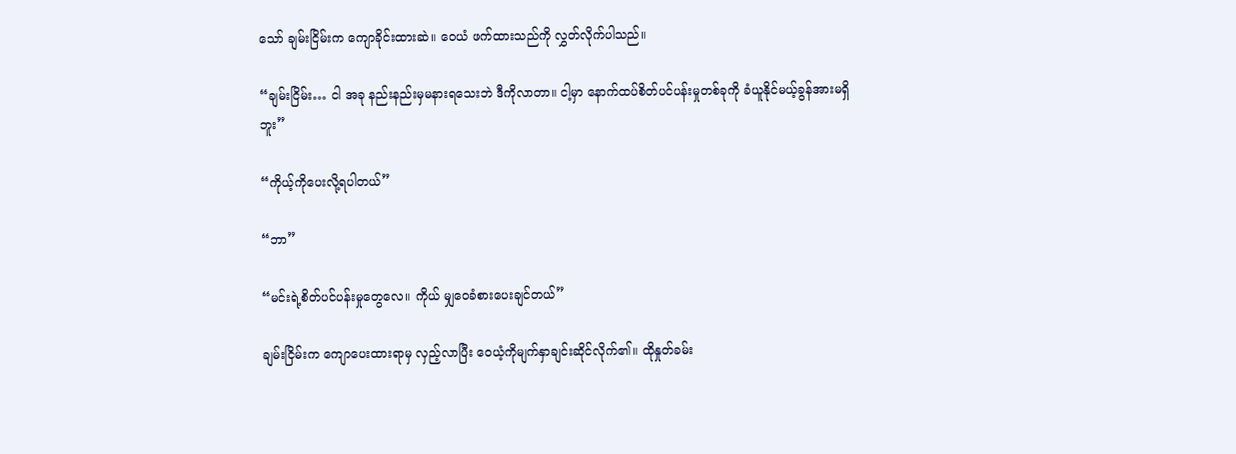သော် ချမ်းငြိမ်းက ကျောခိုင်းထားဆဲ။ ဝေယံ ဖက်ထားသည်ကို လွှတ်လိုက်ပါသည်။

“ချမ်းငြိမ်း… ငါ အခု နည်းနည်းမှမနားရသေးဘဲ ဒီကိုလာတာ။ ငါ့မှာ နောက်ထပ်စိတ်ပင်ပန်းမှုတစ်ခုကို ခံယူနိုင်မယ့်ခွန်အားမရှိဘူး”

“ကိုယ့်ကိုပေးလို့ရပါတယ်”

“ဘာ”

“မင်းရဲ့စိတ်ပင်ပန်းမှုတွေလေ။ ကိုယ် မျှဝေခံစားပေးချင်တယ်”

ချမ်းငြိမ်းက ကျောပေးထားရာမှ လှည့်လာပြီး ဝေယံ့ကိုမျက်နှာချင်းဆိုင်လိုက်၏။ ထိုနှုတ်ခမ်း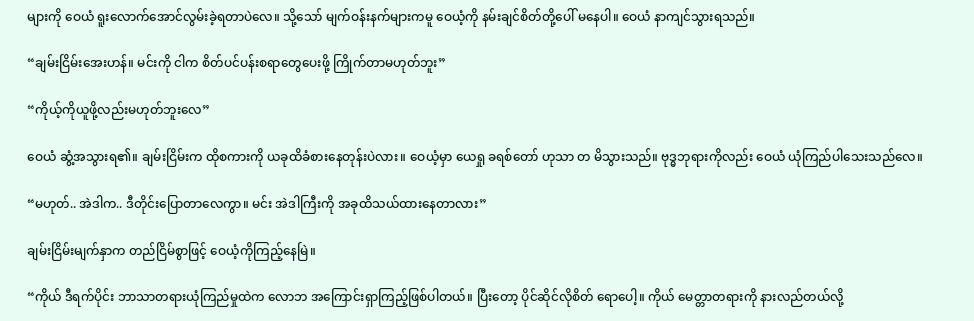များကို ဝေယံ ရူးလောက်အောင်လွမ်းခဲ့ရတာပဲလေ။ သို့သော် မျက်ဝန်းနက်များကမူ ဝေယံ့ကို နမ်းချင်စိတ်တို့ပေါ် မနေပါ။ ဝေယံ နာကျင်သွားရသည်။

“ချမ်းငြိမ်းအေးဟန်။ မင်းကို ငါက စိတ်ပင်ပန်းစရာတွေပေးဖို့ ကြိုက်တာမဟုတ်ဘူး”

“ကိုယ့်ကိုယူဖို့လည်းမဟုတ်ဘူးလေ”

ဝေယံ ဆွံ့အသွားရ၏။ ချမ်းငြိမ်းက ထိုစကားကို ယခုထိခံစားနေတုန်းပဲလား။ ဝေယံ့မှာ ယေရှု ခရစ်တော် ဟုသာ တ မိသွားသည်။ ဗုဒ္ဓဘုရားကိုလည်း ဝေယံ ယုံကြည်ပါသေးသည်လေ။

“မဟုတ်.. အဲဒါက.. ဒီတိုင်းပြောတာလေကွာ။ မင်း အဲဒါကြီးကို အခုထိသယ်ထားနေတာလား”

ချမ်းငြိမ်းမျက်နှာက တည်ငြိမ်စွာဖြင့် ဝေယံ့ကိုကြည့်နေမြဲ။

“ကိုယ် ဒီရက်ပိုင်း ဘာသာတရားယုံကြည်မှုထဲက လောဘ အကြောင်းရှာကြည့်ဖြစ်ပါတယ်။ ပြီးတော့ ပိုင်ဆိုင်လိုစိတ် ရောပေါ့။ ကိုယ် မေတ္တာတရားကို နားလည်တယ်လို့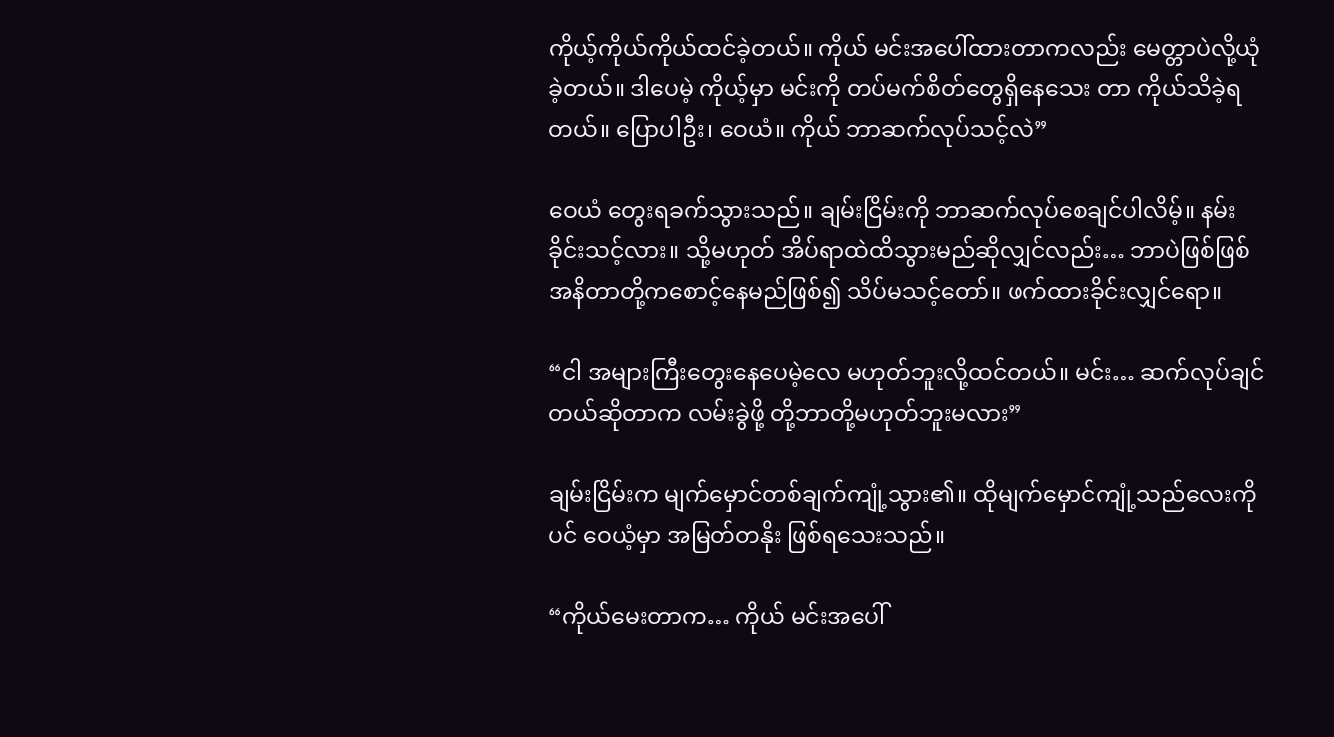ကိုယ့်ကိုယ်ကိုယ်ထင်ခဲ့တယ်။ ကိုယ် မင်းအပေါ်ထားတာကလည်း မေတ္တာပဲလို့ယုံခဲ့တယ်။ ဒါပေမဲ့ ကိုယ့်မှာ မင်းကို တပ်မက်စိတ်တွေရှိနေသေး တာ ကိုယ်သိခဲ့ရတယ်။ ပြောပါဦး၊ ဝေယံ။ ကိုယ် ဘာဆက်လုပ်သင့်လဲ”

ဝေယံ တွေးရခက်သွားသည်။ ချမ်းငြိမ်းကို ဘာဆက်လုပ်စေချင်ပါလိမ့်။ နမ်းခိုင်းသင့်လား။ သို့မဟုတ် အိပ်ရာထဲထိသွားမည်ဆိုလျှင်လည်း… ဘာပဲဖြစ်ဖြစ် အနိတာတို့ကစောင့်နေမည်ဖြစ်၍ သိပ်မသင့်တော်။ ဖက်ထားခိုင်းလျှင်ရော။

“ငါ အများကြီးတွေးနေပေမဲ့လေ မဟုတ်ဘူးလို့ထင်တယ်။ မင်း… ဆက်လုပ်ချင်တယ်ဆိုတာက လမ်းခွဲဖို့ တို့ဘာတို့မဟုတ်ဘူးမလား”

ချမ်းငြိမ်းက မျက်မှောင်တစ်ချက်ကျုံ့သွား၏။ ထိုမျက်မှောင်ကျုံ့သည်လေးကိုပင် ဝေယံ့မှာ အမြတ်တနိုး ဖြစ်ရသေးသည်။

“ကိုယ်မေးတာက… ကိုယ် မင်းအပေါ်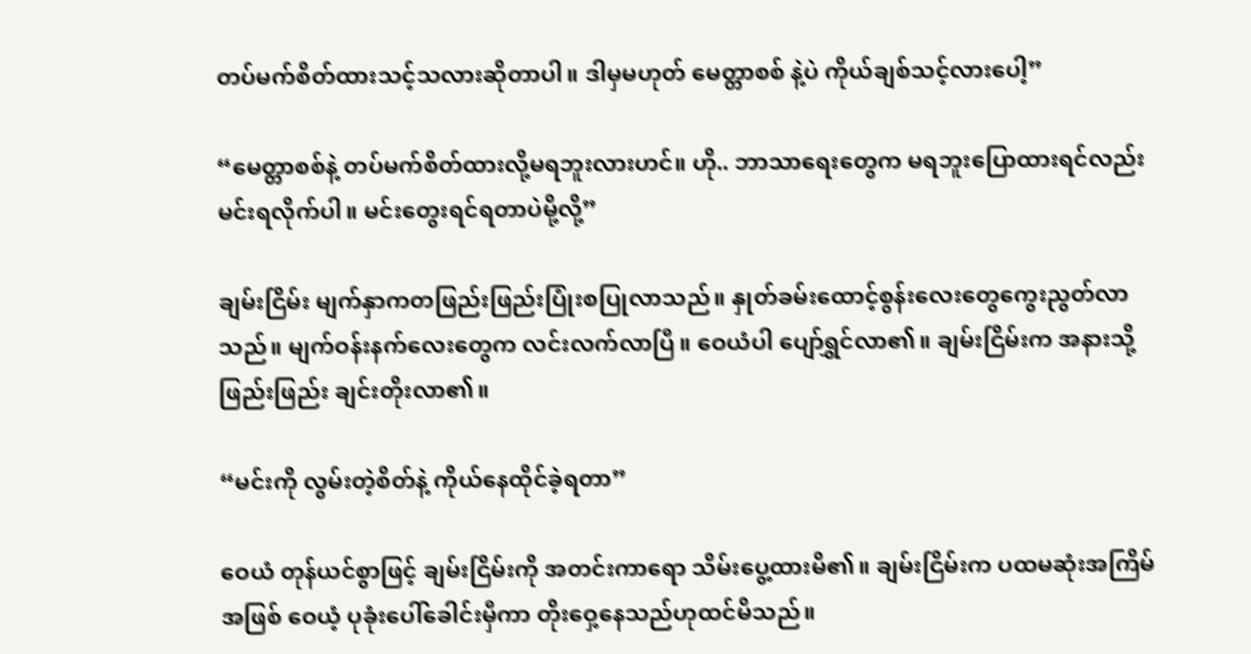တပ်မက်စိတ်ထားသင့်သလားဆိုတာပါ။ ဒါမှမဟုတ် မေတ္တာစစ် နဲ့ပဲ ကိုယ်ချစ်သင့်လားပေါ့”

“မေတ္တာစစ်နဲ့ တပ်မက်စိတ်ထားလို့မရဘူးလားဟင်။ ဟို.. ဘာသာရေးတွေက မရဘူးပြောထားရင်လည်း မင်းရလိုက်ပါ။ မင်းတွေးရင်ရတာပဲမို့လို့”

ချမ်းငြိမ်း မျက်နှာကတဖြည်းဖြည်းပြုံးစပြုလာသည်။ နှုတ်ခမ်းထောင့်စွန်းလေးတွေကွေးညွတ်လာသည်။ မျက်ဝန်းနက်လေးတွေက လင်းလက်လာပြီ။ ဝေယံပါ ပျော်ရွှင်လာ၏။ ချမ်းငြိမ်းက အနားသို့ ဖြည်းဖြည်း ချင်းတိုးလာ၏။

“မင်းကို လွမ်းတဲ့စိတ်နဲ့ ကိုယ်နေထိုင်ခဲ့ရတာ”

ဝေယံ တုန်ယင်စွာဖြင့် ချမ်းငြိမ်းကို အတင်းကာရော သိမ်းပွေ့ထားမိ၏။ ချမ်းငြိမ်းက ပထမဆုံးအကြိမ် အဖြစ် ဝေယံ့ ပုခုံးပေါ်ခေါင်းမှီကာ တိုးဝှေ့နေသည်ဟုထင်မိသည်။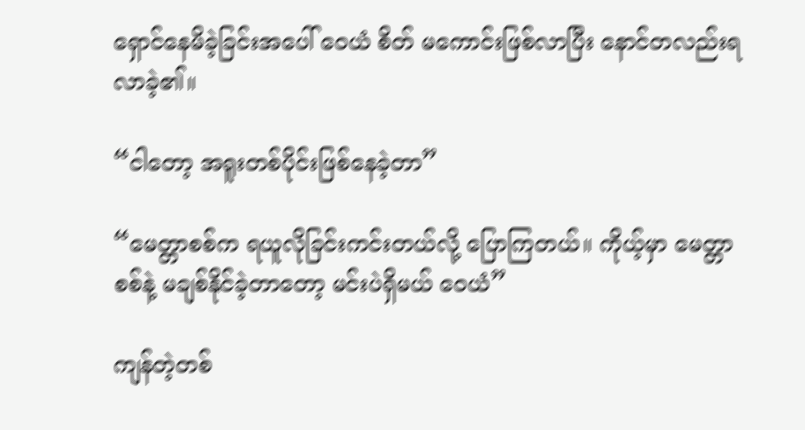ရှောင်နေမိခဲ့ခြင်းအပေါ် ဝေယံ စိတ် မကောင်းဖြစ်လာပြီး နောင်တလည်းရလာခဲ့၏။

“ငါတော့ အရူးတစ်ပိုင်းဖြစ်နေခဲ့တာ”

“မေတ္တာစစ်က ရယူလိုခြင်းကင်းတယ်လို့ ပြောကြတယ်။ ကိုယ့်မှာ မေတ္တာစစ်နဲ့ မချစ်နိုင်ခဲ့တာတော့ မင်းပဲရှိမယ် ဝေယံ”

ကျန်တဲ့တစ်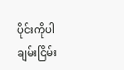ပိုင်းကိုပါ ချမ်းငြိမ်း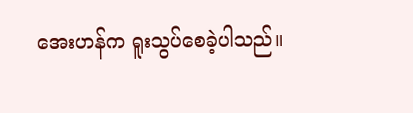အေးဟန်က ရူးသွပ်စေခဲ့ပါသည်။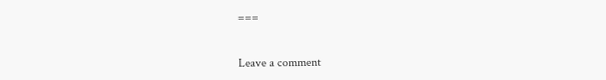===


Leave a comment